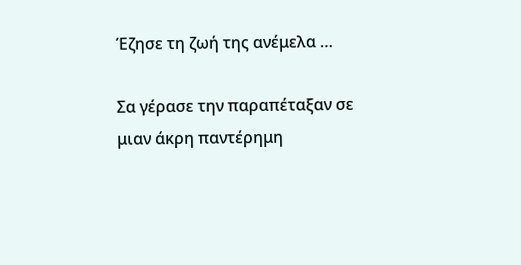Έζησε τη ζωή της ανέμελα …

Σα γέρασε την παραπέταξαν σε μιαν άκρη παντέρημη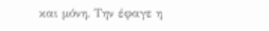και μόνη. Την έφαγε η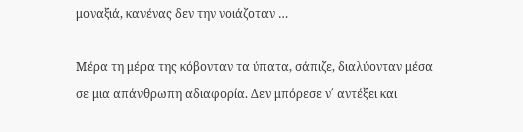μοναξιά, κανένας δεν την νοιάζοταν …

Μέρα τη μέρα της κόβονταν τα ύπατα, σάπιζε, διαλύονταν μέσα σε μια απάνθρωπη αδιαφορία. Δεν μπόρεσε ν΄ αντέξει και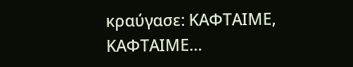κραύγασε: ΚΑΦΤΑΙΜΕ, ΚΑΦΤΑΙΜΕ…